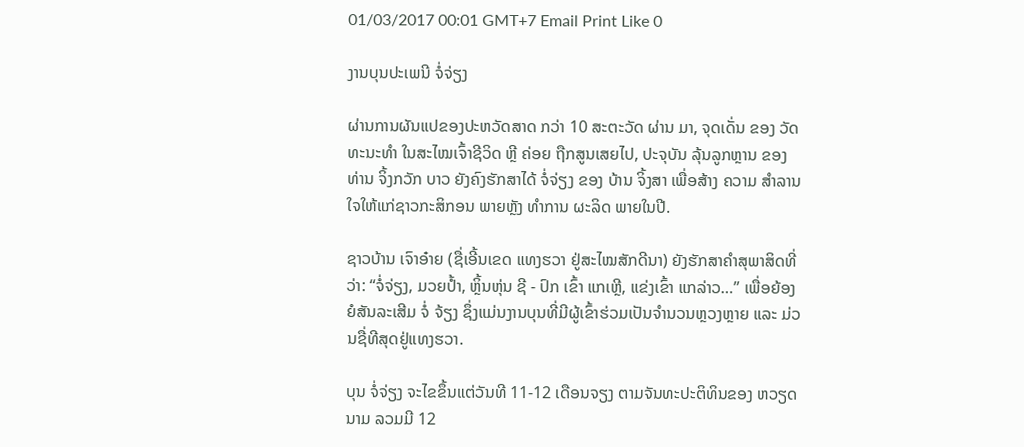01/03/2017 00:01 GMT+7 Email Print Like 0

ງານບຸນປະເພນີ ຈໍ່ຈ່ຽງ

ຜ່ານການຜັນແປຂອງປະຫວັດສາດ ກວ່າ 10 ສະຕະວັດ ຜ່ານ ມາ, ຈຸດເດັ່ນ ຂອງ ວັດທະນະທຳ ໃນສະໄໝເຈົ້າຊີວິດ ຫຼີ ຄ່ອຍ ຖືກສູນເສຍໄປ, ປະຈຸບັນ ລຸ້ນລູກຫຼານ ຂອງ ທ່ານ ຈິ້ງກວັກ ບາວ ຍັງຄົງຮັກສາໄດ້ ຈໍ່ຈ່ຽງ ຂອງ ບ້ານ ຈິ້ງສາ ເພື່ອສ້າງ ຄວາມ ສຳລານໃຈໃຫ້ແກ່ຊາວກະສິກອນ ພາຍຫຼັງ ທຳການ ຜະລິດ ພາຍໃນປີ.

ຊາວບ້ານ ເຈົາອ໋າຍ (ຊື່ເອີ້ນເຂດ ແທງຮວາ ຢູ່ສະໄໝສັກດີນາ) ຍັງຮັກສາຄຳສຸພາສິດທີ່ວ່າ: “ຈໍ່ຈ່ຽງ, ມວຍປ້ຳ, ຫຼິ້ນຫຸ່ນ ຊີ - ປົກ ເຂົ້າ ແກເຫຼີ, ແຂ່ງເຂົ້າ ແກລ່າວ…” ເພື່ອຍ້ອງຍໍສັນລະເສີມ ຈໍ່ ຈ້ຽງ ຊຶ່ງແມ່ນງານບຸນທີ່ມີຜູ້ເຂົ້າຮ່ວມເປັນຈຳນວນຫຼວງຫຼາຍ ແລະ ມ່ວນຊື່ທີສຸດຢູ່ແທງຮວາ.

ບຸນ ຈໍ່ຈ່ຽງ ຈະໄຂຂຶ້ນແຕ່ວັນທີ 11-12 ເດືອນຈຽງ ຕາມຈັນທະປະຕິທິນຂອງ ຫວຽດນາມ ລວມມີ 12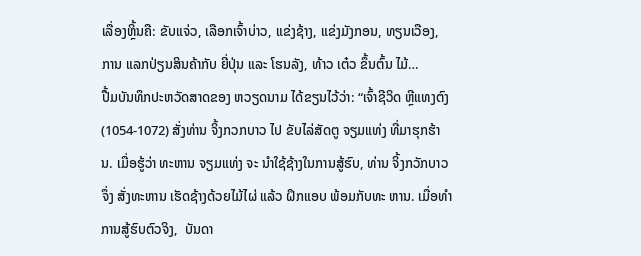ເລື່ອງຫຼິ້ນຄື: ຂັບແຈ່ວ, ເລືອກເຈົ້າບ່າວ, ແຂ່ງຊ້າງ, ແຂ່ງມັງກອນ, ທຽນເວືອງ, ການ ແລກປ່ຽນສິນຄ້າກັບ ຍີ່ປຸ່ນ ແລະ ໂຮນລັງ, ທ້າວ ເຕ໋ວ ຂຶ້ນຕົ້ນ ໄມ້…
ປື້ມບັນທຶກປະຫວັດສາດຂອງ ຫວຽດນາມ ໄດ້ຂຽນໄວ້ວ່າ: “ເຈົ້າຊີວິດ ຫຼີແທງຕົງ (1054-1072) ສັ່ງທ່ານ ຈິ້ງກວກບາວ ໄປ ຂັບໄລ່ສັດຕູ ຈຽມແທ່ງ ທີ່ມາຮຸກຮ້ານ. ເມື່ອຮູ້ວ່າ ທະຫານ ຈຽມແທ່ງ ຈະ ນຳໃຊ້ຊ້າງໃນການສູ້ຮົບ, ທ່ານ ຈິ້ງກວັກບາວ ຈຶ່ງ ສັ່ງທະຫານ ເຮັດຊ້າງດ້ວຍໄມ້ໄຜ່ ແລ້ວ ຝຶກແອບ ພ້ອມກັບທະ ຫານ. ເມື່ອທຳການສູ້ຮົບຕົວຈິງ,  ບັນດາ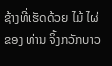ຊ້າງທີ່ເຮັດດ້ວຍ ໄມ້ ໄຜ່ ຂອງ ທ່ານ ຈິ້ງກວັກບາວ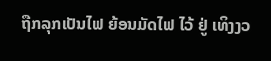ຖືກລຸກເປັນໄຟ ຍ້ອນມັດໄຟ ໄວ້ ຢູ່ ເທິງງວ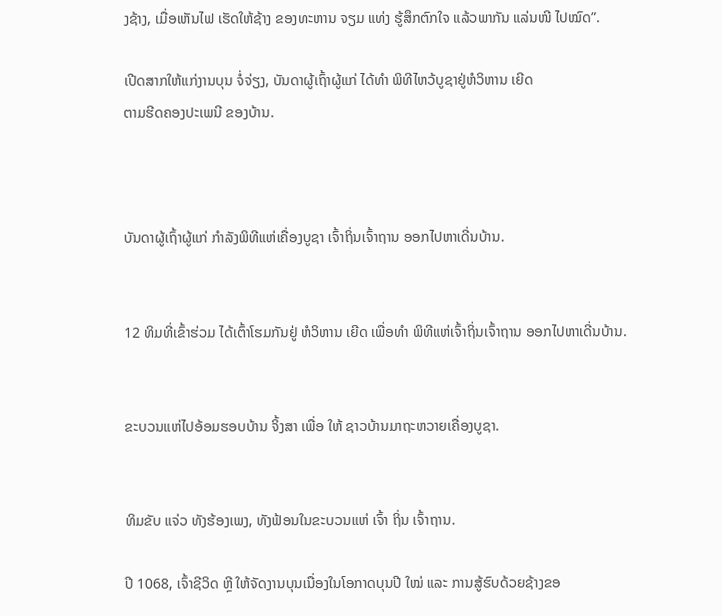ງຊ້າງ, ເມື່ອເຫັນໄຟ ເຮັດໃຫ້ຊ້າງ ຂອງທະຫານ ຈຽມ ແທ່ງ ຮູ້ສຶກຕົກໃຈ ແລ້ວພາກັນ ແລ່ນໜີ ໄປໝົດ”.

ເປີດສາກໃຫ້ແກ່ງານບຸນ ຈໍ່ຈ່ຽງ, ບັນດາຜູ້ເຖົ້າຜູ້ແກ່ ໄດ້ທຳ ພິທີໄຫວ້ບູຊາຢູ່ຫໍວິຫານ ເຍີດ
ຕາມຮີດຄອງປະເພນີ ຂອງບ້ານ.



ບັນດາຜູ້ເຖົ້າຜູ້ແກ່ ກຳລັງພິທີແຫ່ເຄື່ອງບູຊາ ເຈົ້າຖິ່ນເຈົ້າຖານ ອອກໄປຫາເດີ່ນບ້ານ.


12 ທິມທີ່ເຂົ້າຮ່ວມ ໄດ້ເຕົ້າໂຮມກັນຢູ່ ຫໍວິຫານ ເຍີດ ເພື່ອທຳ ພິທີແຫ່ເຈົ້າຖິ່ນເຈົ້າຖານ ອອກໄປຫາເດີ່ນບ້ານ.


ຂະບວນແຫ່ໄປອ້ອມຮອບບ້ານ ຈິ້ງສາ ເພື່ອ ໃຫ້ ຊາວບ້ານມາຖະຫວາຍເຄື່ອງບູຊາ.


ທິມຂັບ ແຈ່ວ ທັງຮ້ອງເພງ, ທັງຟ້ອນໃນຂະບວນແຫ່ ເຈົ້າ ຖິ່ນ ເຈົ້າຖານ.

ປີ 1068, ເຈົ້າຊີວິດ ຫຼີ ໃຫ້ຈັດງານບຸນເນື່ອງໃນໂອກາດບຸນປີ ໃໝ່ ແລະ ການສູ້ຮົບດ້ວຍຊ້າງຂອ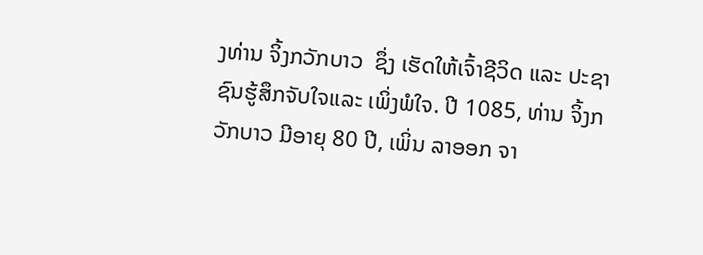ງທ່ານ ຈິ້ງກວັກບາວ  ຊຶ່ງ ເຮັດໃຫ້ເຈົ້າຊີວິດ ແລະ ປະຊາຊົນຮູ້ສຶກຈັບໃຈແລະ ເພິ່ງພໍໃຈ. ປີ 1085, ທ່ານ ຈິ້ງກວັກບາວ ມີອາຍຸ 80 ປີ, ເພິ່ນ ລາອອກ ຈາ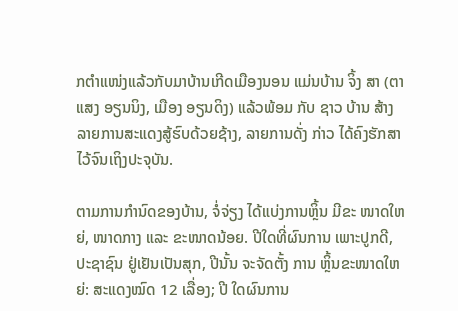ກຕຳແໜ່ງແລ້ວກັບມາບ້ານເກີດເມືອງນອນ ແມ່ນບ້ານ ຈິ້ງ ສາ (ຕາແສງ ອຽນນິງ, ເມືອງ ອຽນດິງ) ແລ້ວພ້ອມ ກັບ ຊາວ ບ້ານ ສ້າງລາຍການສະແດງສູ້ຮົບດ້ວຍຊ້າງ, ລາຍການດັ່ງ ກ່າວ ໄດ້ຄົງຮັກສາໄວ້ຈົນເຖິງປະຈຸບັນ.

ຕາມການກຳນົດຂອງບ້ານ, ຈໍ່ຈ່ຽງ ໄດ້ແບ່ງການຫຼິ້ນ ມີຂະ ໜາດໃຫຍ່, ໜາດກາງ ແລະ ຂະໜາດນ້ອຍ. ປີໃດທີ່ຜົນການ ເພາະປູກດີ, ປະຊາຊົນ ຢູ່ເຢັນເປັນສຸກ, ປີນັ້ນ ຈະຈັດຕັ້ງ ການ ຫຼິ້ນຂະໜາດໃຫຍ່: ສະແດງໝົດ 12 ເລື່ອງ; ປີ ໃດຜົນການ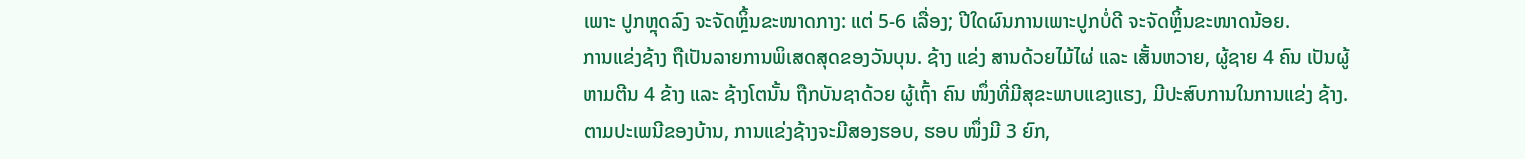ເພາະ ປູກຫຼຸດລົງ ຈະຈັດຫຼິ້ນຂະໜາດກາງ: ແຕ່ 5-6 ເລື່ອງ; ປີໃດຜົນການເພາະປູກບໍ່ດີ ຈະຈັດຫຼິ້ນຂະໜາດນ້ອຍ.
ການແຂ່ງຊ້າງ ຖືເປັນລາຍການພິເສດສຸດຂອງວັນບຸນ. ຊ້າງ ແຂ່ງ ສານດ້ວຍໄມ້ໄຜ່ ແລະ ເສັ້ນຫວາຍ, ຜູ້ຊາຍ 4 ຄົນ ເປັນຜູ້ ຫາມຕີນ 4 ຂ້າງ ແລະ ຊ້າງໂຕນັ້ນ ຖືກບັນຊາດ້ວຍ ຜູ້ເຖົ້າ ຄົນ ໜຶ່ງທີ່ມີສຸຂະພາບແຂງແຮງ, ມີປະສົບການໃນການແຂ່ງ ຊ້າງ. ຕາມປະເພນີຂອງບ້ານ, ການແຂ່ງຊ້າງຈະມີສອງຮອບ, ຮອບ ໜຶ່ງມີ 3 ຍົກ,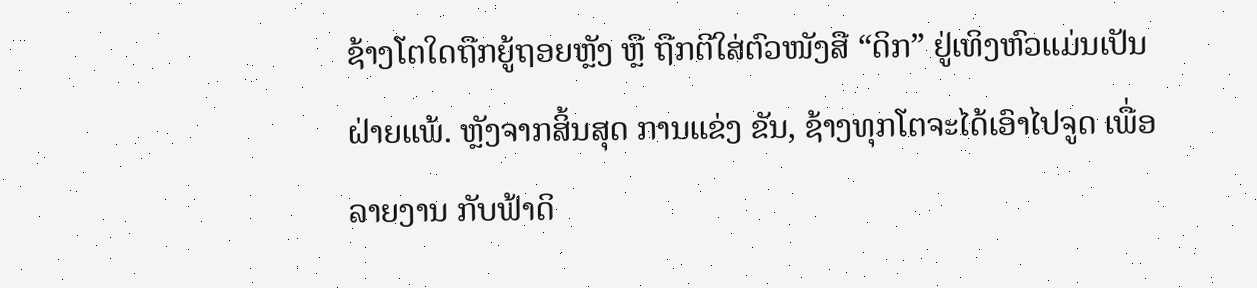ຊ້າງໂຕໃດຖືກຍູ້ຖອຍຫຼັງ ຫຼື ຖືກຕີໃສ່ຕົວໜັງສື “ດິກ” ຢູ່ເທິງຫົວແມ່ນເປັນຝ່າຍແພ້. ຫຼັງຈາກສິ້ນສຸດ ການແຂ່ງ ຂັນ, ຊ້າງທຸກໂຕຈະໄດ້ເອົາໄປຈູດ ເພື່ອລາຍງານ ກັບຟ້າດິ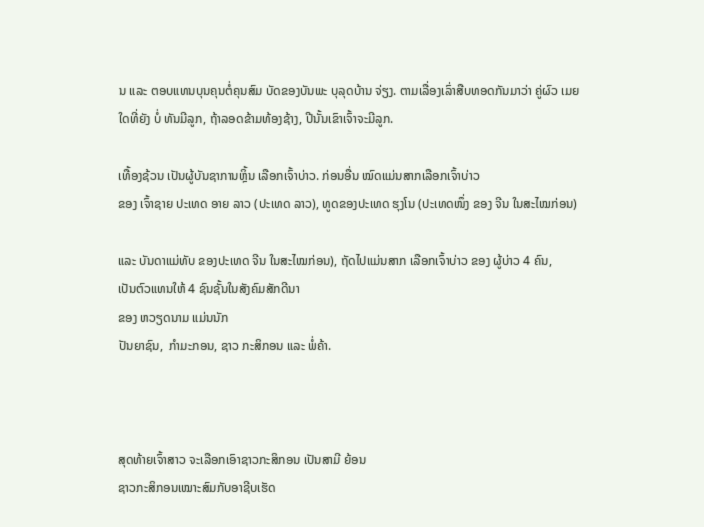ນ ແລະ ຕອບແທນບຸນຄຸນຕໍ່ຄຸນສົມ ບັດຂອງບັນພະ ບຸລຸດບ້ານ ຈ່ຽງ. ຕາມເລື່ອງເລົ່າສືບທອດກັນມາວ່າ ຄູ່ຜົວ ເມຍ ໃດທີ່ຍັງ ບໍ່ ທັນມີລູກ, ຖ້າລອດຂ້າມທ້ອງຊ້າງ, ປີນັ້ນເຂົາເຈົ້າຈະມີລູກ.

ເທື້ອງຊ້ວນ ເປັນຜູ້ບັນຊາການຫຼິ້ນ ເລືອກເຈົ້າບ່າວ. ກ່ອນອື່ນ ໝົດແມ່ນສາກເລືອກເຈົ້າບ່າວ
ຂອງ ເຈົ້າຊາຍ ປະເທດ ອາຍ ລາວ (ປະເທດ ລາວ), ທູດຂອງປະເທດ ຮຸງໂນ (ປະເທດໜຶ່ງ ຂອງ ຈີນ ໃນສະໄໝກ່ອນ)

ແລະ ບັນດາແມ່ທັບ ຂອງປະເທດ ຈີນ ໃນສະໄໝກ່ອນ), ຖັດໄປແມ່ນສາກ ເລືອກເຈົ້າບ່າວ ຂອງ ຜູ້ບ່າວ 4 ຄົນ,
ເປັນຕົວແທນໃຫ້ 4 ຊົນຊັ້ນໃນສັງຄົມສັກດີນາ
ຂອງ ຫວຽດນາມ ແມ່ນນັກ
ປັນຍາຊົນ,  ກຳມະກອນ, ຊາວ ກະສິກອນ ແລະ ພໍ່ຄ້າ.



ສຸດທ້າຍເຈົ້າສາວ ຈະເລືອກເອົາຊາວກະສິກອນ ເປັນສາມີ ຍ້ອນ
ຊາວກະສິກອນເໝາະສົມກັບອາຊີບເຮັດ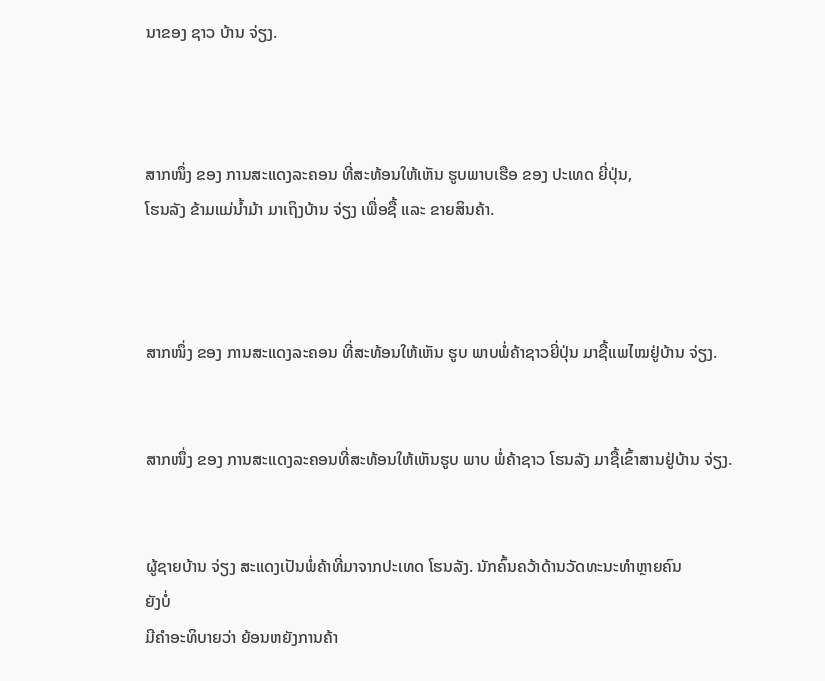ນາຂອງ ຊາວ ບ້ານ ຈ່ຽງ.



ສາກໜຶ່ງ ຂອງ ການສະແດງລະຄອນ ທີ່ສະທ້ອນໃຫ້ເຫັນ ຮູບພາບເຮືອ ຂອງ ປະເທດ ຍີ່ປຸ່ນ,
ໂຮນລັງ ຂ້າມແມ່ນ້ຳມ້າ ມາເຖິງບ້ານ ຈ່ຽງ ເພື່ອຊື້ ແລະ ຂາຍສິນຄ້າ.



ສາກໜຶ່ງ ຂອງ ການສະແດງລະຄອນ ທີ່ສະທ້ອນໃຫ້ເຫັນ ຮູບ ພາບພໍ່ຄ້າຊາວຍີ່ປຸ່ນ ມາຊື້ແພໄໝຢູ່ບ້ານ ຈ່ຽງ.


ສາກໜຶ່ງ ຂອງ ການສະແດງລະຄອນທີ່ສະທ້ອນໃຫ້ເຫັນຮູບ ພາບ ພໍ່ຄ້າຊາວ ໂຮນລັງ ມາຊື້ເຂົ້າສານຢູ່ບ້ານ ຈ່ຽງ.


ຜູ້ຊາຍບ້ານ ຈ່ຽງ ສະແດງເປັນພໍ່ຄ້າທີ່ມາຈາກປະເທດ ໂຮນລັງ. ນັກຄົ້ນຄວ້າດ້ານວັດທະນະທຳຫຼາຍຄົນ
ຍັງບໍ່
ມີຄຳອະທິບາຍວ່າ ຍ້ອນຫຍັງການຄ້າ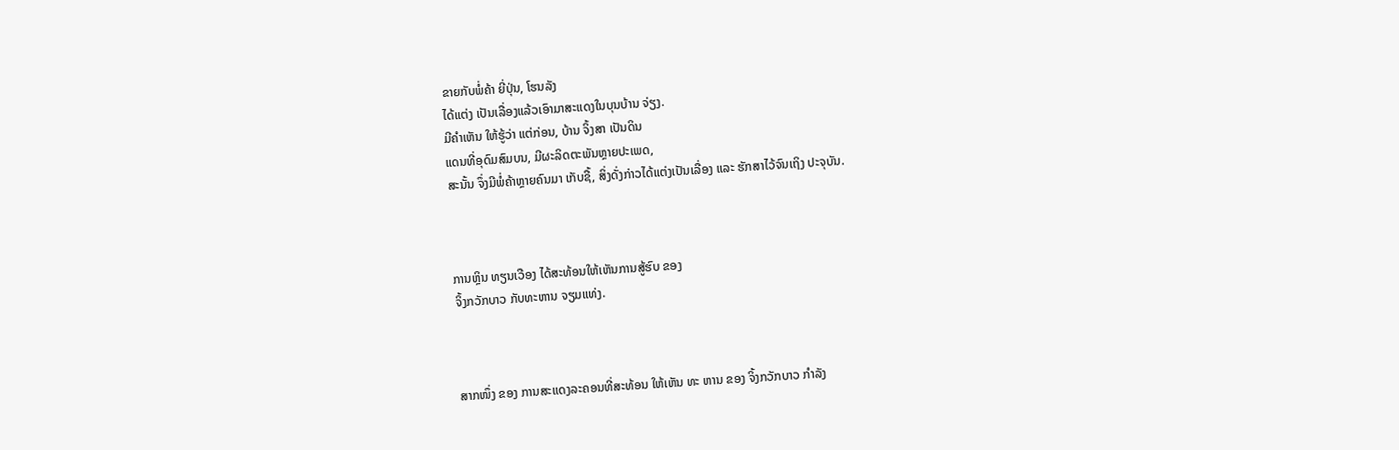ຂາຍກັບພໍ່ຄ້າ ຍີ່ປຸ່ນ, ໂຮນລັງ
ໄດ້ແຕ່ງ ເປັນເລື່ອງແລ້ວເອົາມາສະແດງໃນບຸນບ້ານ ຈ່ຽງ.
ມີຄຳເຫັນ ໃຫ້ຮູ້ວ່າ ແຕ່ກ່ອນ, ບ້ານ ຈິ້ງສາ ເປັນດິນ
ແດນທີ່ອຸດົມສົມບນ, ມີຜະລິດຕະພັນຫຼາຍປະເພດ,
ສະນັ້ນ ຈຶ່ງມີພໍ່ຄ້າຫຼາຍຄົນມາ ເກັບຊື້, ສິ່ງດັ່ງກ່າວໄດ້ແຕ່ງເປັນເລື່ອງ ແລະ ຮັກສາໄວ້ຈົນເຖິງ ປະຈຸບັນ.



ການຫຼິນ ທຽນເວືອງ ໄດ້ສະທ້ອນໃຫ້ເຫັນການສູ້ຮົບ ຂອງ
ຈິ້ງກວັກບາວ ກັບທະຫານ ຈຽມແທ່ງ.



ສາກໜຶ່ງ ຂອງ ການສະແດງລະຄອນທີ່ສະທ້ອນ ໃຫ້ເຫັນ ທະ ຫານ ຂອງ ຈິ້ງກວັກບາວ ກຳລັງ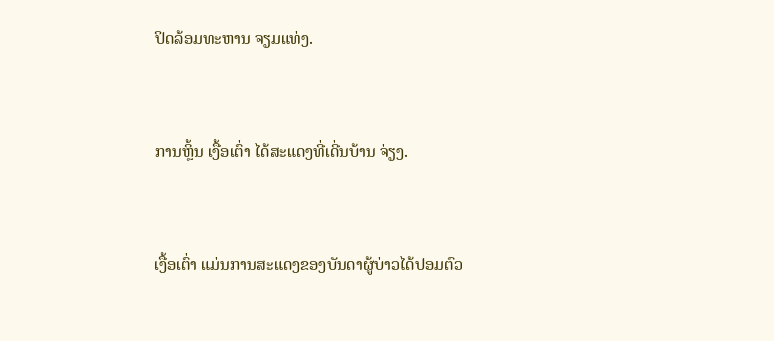ປິດລ້ອມທະຫານ ຈຽມແທ່ງ.


ການຫຼິ້ນ ເງື້ອເຕົ່າ ໄດ້ສະແດງທີ່ເດີ່ນບ້ານ ຈ່ຽງ.


ເງື້ອເຕົ່າ ແມ່ນການສະແດງຂອງບັນດາຜູ້ບ່າວໄດ້ປອມຕົວ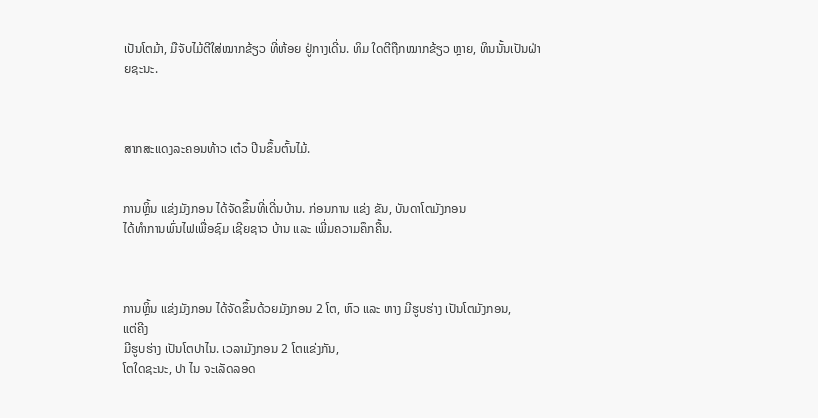ເປັນໂຕມ້າ, ມືຈັບໄມ້ຕີໃສ່ໝາກຂ້ຽວ ທີ່ຫ້ອຍ ຢູ່ກາງເດີ່ນ. ທິມ ໃດຕີຖືກໝາກຂ້ຽວ ຫຼາຍ, ທິນນັ້ນເປັນຝ່າຍຊະນະ.



ສາກສະແດງລະຄອນທ້າວ ເຕ໋ວ ປີນຂຶ້ນຕົ້ນໄມ້.


ການຫຼິ້ນ ແຂ່ງມັງກອນ ໄດ້ຈັດຂຶ້ນທີ່ເດີ່ນບ້ານ. ກ່ອນການ ແຂ່ງ ຂັນ, ບັນດາໂຕມັງກອນ
ໄດ້ທຳການພົ່ນໄຟເພື່ອຊົມ ເຊີຍຊາວ ບ້ານ ແລະ ເພີ່ມຄວາມຄຶກຄື້ນ.



ການຫຼິ້ນ ແຂ່ງມັງກອນ ໄດ້ຈັດຂຶ້ນດ້ວຍມັງກອນ 2 ໂຕ, ຫົວ ແລະ ຫາງ ມີຮູບຮ່າງ ເປັນໂຕມັງກອນ,
ແຕ່ຄີງ
ມີຮູບຮ່າງ ເປັນໂຕປາໄນ. ເວລາມັງກອນ 2 ໂຕແຂ່ງກັນ,
ໂຕໃດຊະນະ, ປາ ໄນ ຈະເລັດລອດ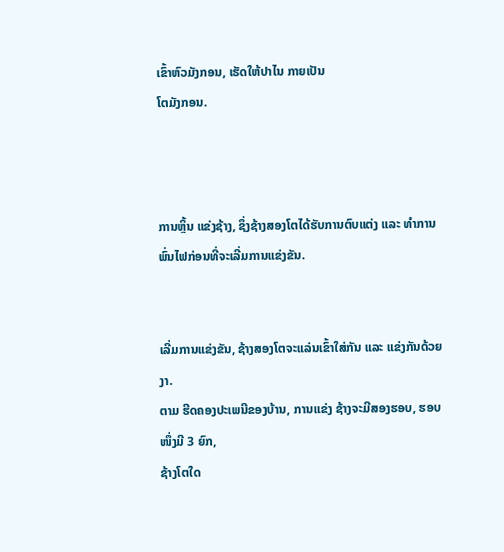ເຂົ້າຫົວມັງກອນ, ເຮັດໃຫ້ປາໄນ ກາຍເປັນ
ໂຕມັງກອນ.



ການຫຼິ້ນ ແຂ່ງຊ້າງ, ຊຶ່ງຊ້າງສອງໂຕໄດ້ຮັບການຕົບແຕ່ງ ແລະ ທຳການພົ່ນໄຟກ່ອນທີ່ຈະເລີ່ມການແຂ່ງຂັນ.


ເລີ່ມການແຂ່ງຂັນ, ຊ້າງສອງໂຕຈະແລ່ນເຂົ້າໃສ່ກັນ ແລະ ແຂ່ງກັນດ້ວຍງາ.
ຕາມ ຮີດຄອງປະເພນີຂອງບ້ານ, ການແຂ່ງ ຊ້າງຈະມີສອງຮອບ, ຮອບ ໜຶ່ງມີ 3 ຍົກ,
ຊ້າງໂຕໃດ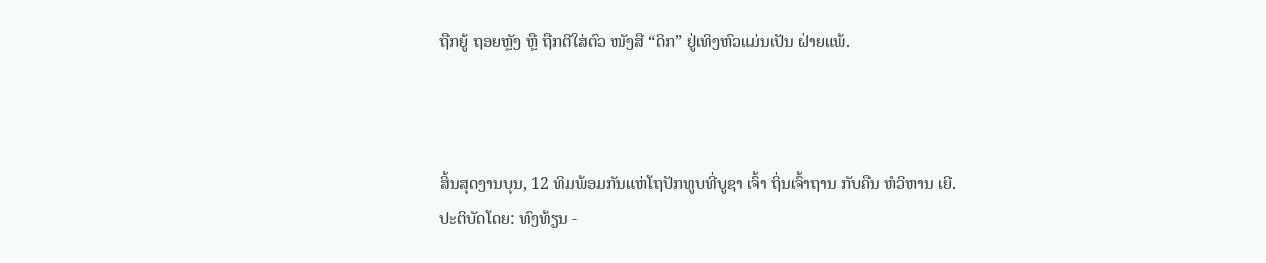ຖືກຍູ້ ຖອຍຫຼັງ ຫຼື ຖືກຕີໃສ່ຕົວ ໜັງສື “ດິກ” ຢູ່ເທິງຫົວແມ່ນເປັນ ຝ່າຍແພ້.



ສິ້ນສຸດງານບຸນ, 12 ທິມພ້ອມກັນແຫ່ໂຖປັກທູບທີ່ບູຊາ ເຈົ້າ ຖິ່ນເຈົ້າຖານ ກັບຄືນ ຫໍວິຫານ ເຍີ.
ປະຕິບັດໂດຍ: ທົງທ້ຽນ -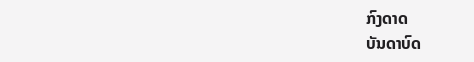ກົງດາດ
ບັນດາບົດ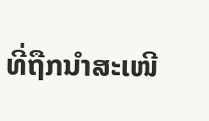ທີ່ຖືກນຳສະເໜີ